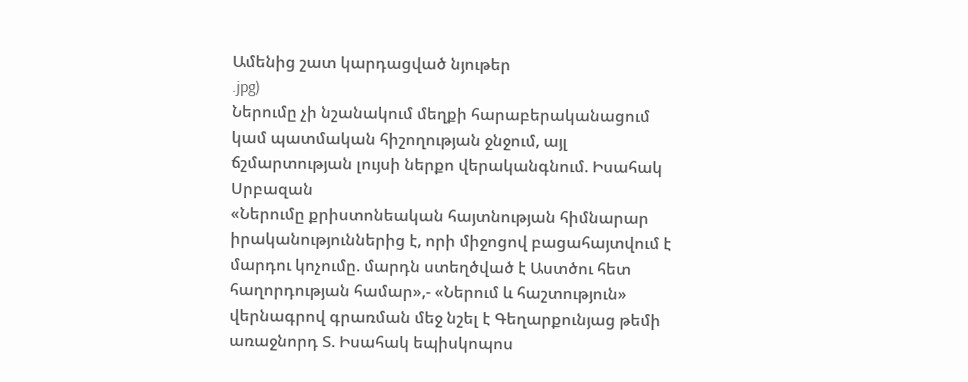Ամենից շատ կարդացված նյութեր
.jpg)
Ներումը չի նշանակում մեղքի հարաբերականացում կամ պատմական հիշողության ջնջում, այլ ճշմարտության լույսի ներքո վերականգնում. Իսահակ Սրբազան
«Ներումը քրիստոնեական հայտնության հիմնարար իրականություններից է, որի միջոցով բացահայտվում է մարդու կոչումը. մարդն ստեղծված է Աստծու հետ հաղորդության համար»,- «Ներում և հաշտություն» վերնագրով գրառման մեջ նշել է Գեղարքունյաց թեմի առաջնորդ Տ. Իսահակ եպիսկոպոս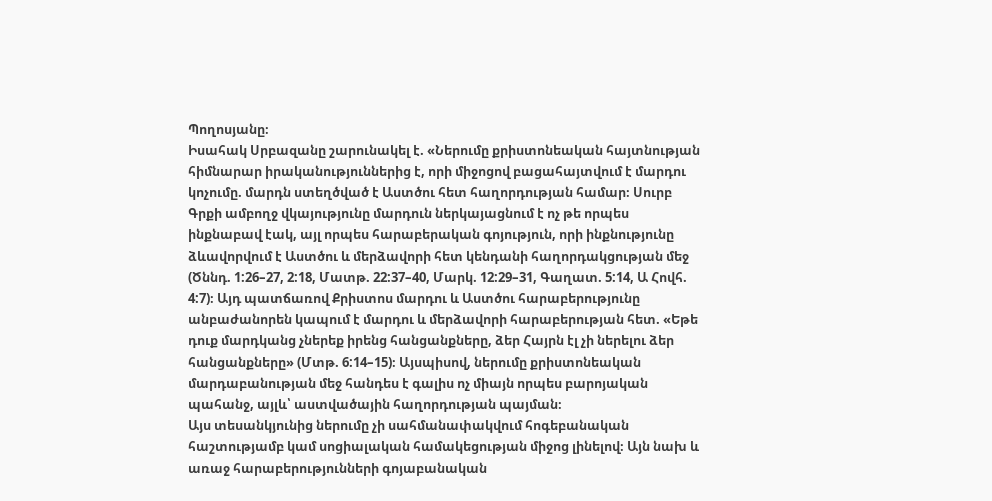Պողոսյանը։
Իսահակ Սրբազանը շարունակել է. «Ներումը քրիստոնեական հայտնության հիմնարար իրականություններից է, որի միջոցով բացահայտվում է մարդու կոչումը. մարդն ստեղծված է Աստծու հետ հաղորդության համար։ Սուրբ Գրքի ամբողջ վկայությունը մարդուն ներկայացնում է ոչ թե որպես ինքնաբավ էակ, այլ որպես հարաբերական գոյություն, որի ինքնությունը ձևավորվում է Աստծու և մերձավորի հետ կենդանի հաղորդակցության մեջ (Ծննդ. 1:26–27, 2:18, Մատթ. 22:37–40, Մարկ. 12:29–31, Գաղատ. 5:14, Ա Հովհ. 4:7)։ Այդ պատճառով Քրիստոս մարդու և Աստծու հարաբերությունը անբաժանորեն կապում է մարդու և մերձավորի հարաբերության հետ. «Եթե դուք մարդկանց չներեք իրենց հանցանքները, ձեր Հայրն էլ չի ներելու ձեր հանցանքները» (Մտթ. 6:14–15)։ Այսպիսով, ներումը քրիստոնեական մարդաբանության մեջ հանդես է գալիս ոչ միայն որպես բարոյական պահանջ, այլև՝ աստվածային հաղորդության պայման։
Այս տեսանկյունից ներումը չի սահմանափակվում հոգեբանական հաշտությամբ կամ սոցիալական համակեցության միջոց լինելով։ Այն նախ և առաջ հարաբերությունների գոյաբանական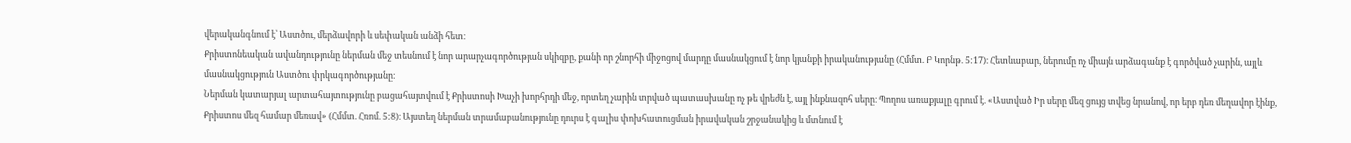վերականգնում է՝ Աստծու, մերձավորի և սեփական անձի հետ։
Քրիստոնեական ավանդությունը ներման մեջ տեսնում է նոր արարչագործության սկիզբը, քանի որ շնորհի միջոցով մարդը մասնակցում է նոր կյանքի իրականությանը (Հմմտ. Բ Կորնթ. 5:17)։ Հետևաբար, ներումը ոչ միայն արձագանք է գործված չարին, այլև մասնակցություն Աստծու փրկագործությանը։
Ներման կատարյալ արտահայտությունը բացահայտվում է Քրիստոսի Խաչի խորհրդի մեջ, որտեղ չարին տրված պատասխանը ոչ թե վրեժն է, այլ ինքնազոհ սերը։ Պողոս առաքյալը գրում է. «Աստված Իր սերը մեզ ցույց տվեց նրանով, որ երբ դեռ մեղավոր էինք, Քրիստոս մեզ համար մեռավ» (Հմմտ. Հռոմ. 5:8)։ Այստեղ ներման տրամաբանությունը դուրս է գալիս փոխհատուցման իրավական շրջանակից և մտնում է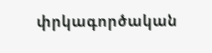փրկագործական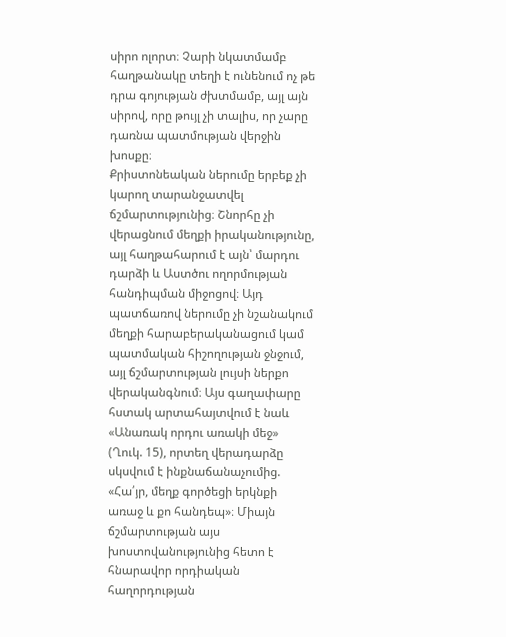սիրո ոլորտ։ Չարի նկատմամբ հաղթանակը տեղի է ունենում ոչ թե դրա գոյության ժխտմամբ, այլ այն սիրով, որը թույլ չի տալիս, որ չարը դառնա պատմության վերջին խոսքը։
Քրիստոնեական ներումը երբեք չի կարող տարանջատվել ճշմարտությունից։ Շնորհը չի վերացնում մեղքի իրականությունը, այլ հաղթահարում է այն՝ մարդու դարձի և Աստծու ողորմության հանդիպման միջոցով։ Այդ պատճառով ներումը չի նշանակում մեղքի հարաբերականացում կամ պատմական հիշողության ջնջում, այլ ճշմարտության լույսի ներքո վերականգնում։ Այս գաղափարը հստակ արտահայտվում է նաև «Անառակ որդու առակի մեջ» (Ղուկ. 15), որտեղ վերադարձը սկսվում է ինքնաճանաչումից. «Հա՛յր, մեղք գործեցի երկնքի առաջ և քո հանդեպ»։ Միայն ճշմարտության այս խոստովանությունից հետո է հնարավոր որդիական հաղորդության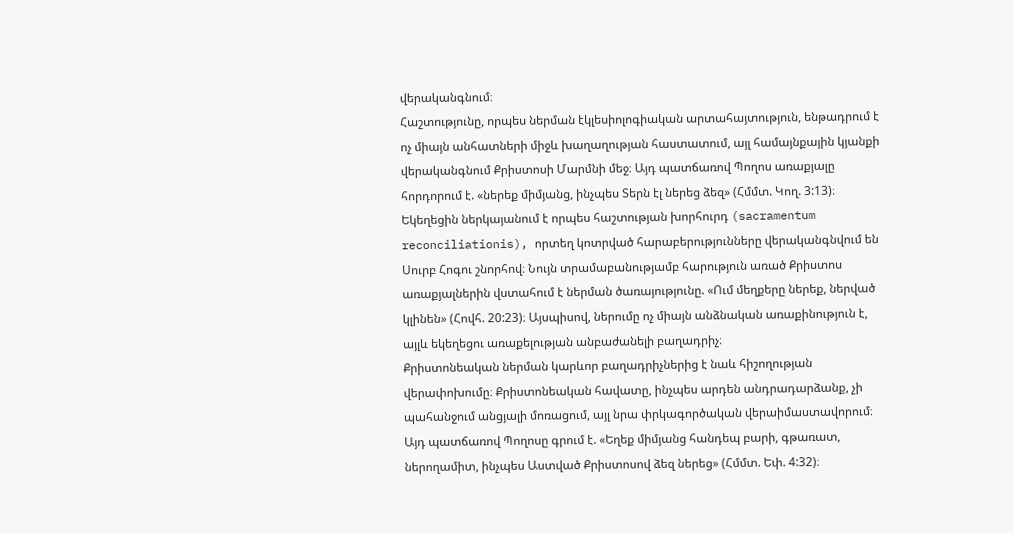վերականգնում։
Հաշտությունը, որպես ներման էկլեսիոլոգիական արտահայտություն, ենթադրում է ոչ միայն անհատների միջև խաղաղության հաստատում, այլ համայնքային կյանքի վերականգնում Քրիստոսի Մարմնի մեջ։ Այդ պատճառով Պողոս առաքյալը հորդորում է. «ներեք միմյանց, ինչպես Տերն էլ ներեց ձեզ» (Հմմտ. Կող. 3:13)։ Եկեղեցին ներկայանում է որպես հաշտության խորհուրդ (sacramentum reconciliationis), որտեղ կոտրված հարաբերությունները վերականգնվում են Սուրբ Հոգու շնորհով։ Նույն տրամաբանությամբ հարություն առած Քրիստոս առաքյալներին վստահում է ներման ծառայությունը. «Ում մեղքերը ներեք, ներված կլինեն» (Հովհ. 20:23)։ Այսպիսով, ներումը ոչ միայն անձնական առաքինություն է, այլև եկեղեցու առաքելության անբաժանելի բաղադրիչ։
Քրիստոնեական ներման կարևոր բաղադրիչներից է նաև հիշողության վերափոխումը։ Քրիստոնեական հավատը, ինչպես արդեն անդրադարձանք, չի պահանջում անցյալի մոռացում, այլ նրա փրկագործական վերաիմաստավորում։ Այդ պատճառով Պողոսը գրում է. «Եղեք միմյանց հանդեպ բարի, գթառատ, ներողամիտ, ինչպես Աստված Քրիստոսով ձեզ ներեց» (Հմմտ. Եփ. 4:32)։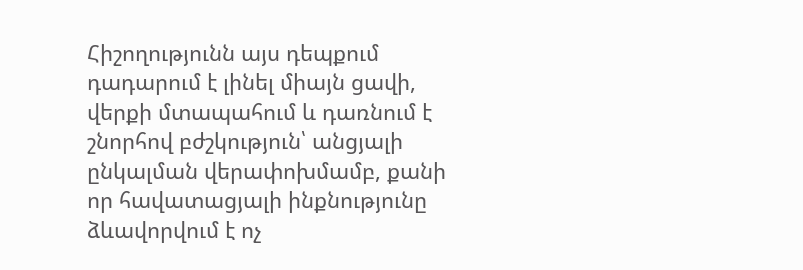Հիշողությունն այս դեպքում դադարում է լինել միայն ցավի, վերքի մտապահում և դառնում է շնորհով բժշկություն՝ անցյալի ընկալման վերափոխմամբ, քանի որ հավատացյալի ինքնությունը ձևավորվում է ոչ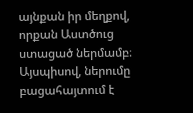այնքան իր մեղքով, որքան Աստծուց ստացած ներմամբ։
Այսպիսով, ներումը բացահայտում է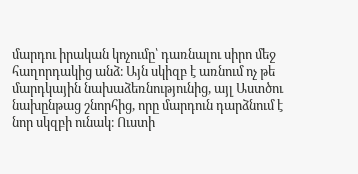մարդու իրական կոչումը՝ դառնալու սիրո մեջ հաղորդակից անձ։ Այն սկիզբ է առնում ոչ թե մարդկային նախաձեռնությունից, այլ Աստծու նախընթաց շնորհից, որը մարդուն դարձնում է նոր սկզբի ունակ։ Ուստի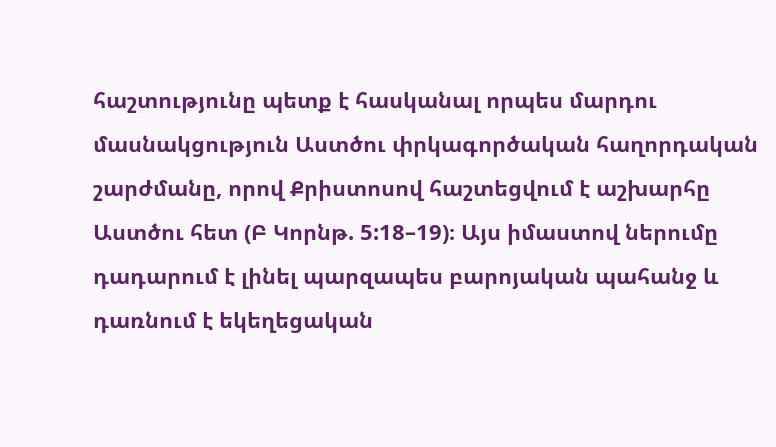հաշտությունը պետք է հասկանալ որպես մարդու մասնակցություն Աստծու փրկագործական հաղորդական շարժմանը, որով Քրիստոսով հաշտեցվում է աշխարհը Աստծու հետ (Բ Կորնթ. 5:18–19)։ Այս իմաստով ներումը դադարում է լինել պարզապես բարոյական պահանջ և դառնում է եկեղեցական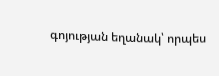գոյության եղանակ՝ որպես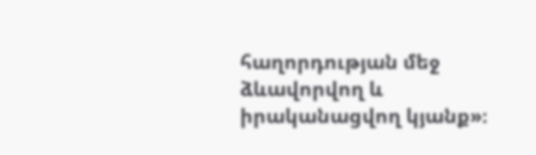հաղորդության մեջ ձևավորվող և իրականացվող կյանք»։